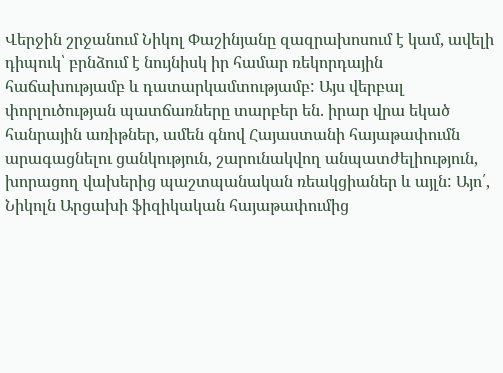Վերջին շրջանում Նիկոլ Փաշինյանը զազրախոսում է կամ, ավելի դիպուկ՝ բրնձում է նույնիսկ իր համար ռեկորդային հաճախությամբ և դատարկամտությամբ: Այս վերբալ փորլուծության պատճառները տարբեր են. իրար վրա եկած հանրային առիթներ, ամեն գնով Հայաստանի հայաթափումն արագացնելու ցանկություն, շարունակվող անպատժելիություն, խորացող վախերից պաշտպանական ռեակցիաներ և այլն: Այո՛, Նիկոլն Արցախի ֆիզիկական հայաթափումից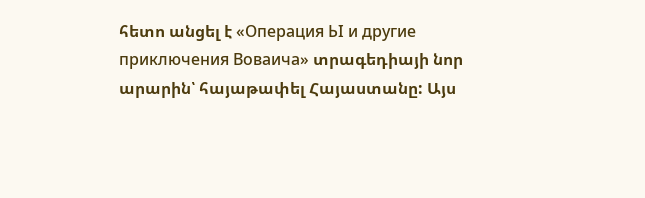հետո անցել է «Операция ЬI и другие приключения Воваича» տրագեդիայի նոր արարին՝ հայաթափել Հայաստանը: Այս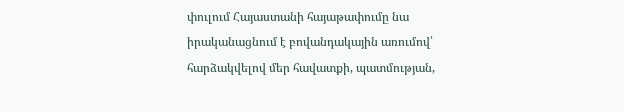փուլում Հայաստանի հայաթափումը նա իրականացնում է բովանդակային առումով՝ հարձակվելով մեր հավատքի, պատմության,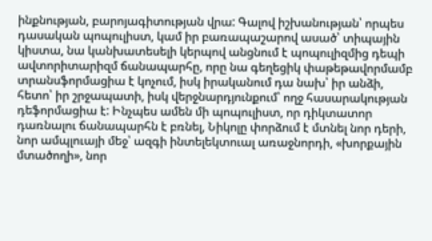ինքնության, բարոյագիտության վրա: Գալով իշխանության՝ որպես դասական պոպուլիստ, կամ իր բառապաշարով ասած՝ տիպային կիստա, նա կանխատեսելի կերպով անցնում է պոպուլիզմից դեպի ավտորիտարիզմ ճանապարհը, որը նա գեղեցիկ փաթեթավորմամբ տրանսֆորմացիա է կոչում, իսկ իրականում դա նախ՝ իր անձի, հետո՝ իր շրջապատի, իսկ վերջնարդյունքում՝ ողջ հասարակության դեֆորմացիա է: Ինչպես ամեն մի պոպուլիստ, որ դիկտատոր դառնալու ճանապարհն է բռնել, Նիկոլը փորձում է մտնել նոր դերի, նոր ամպլուայի մեջ՝ ազգի ինտելեկտուալ առաջնորդի, «խորքային մտածողի», նոր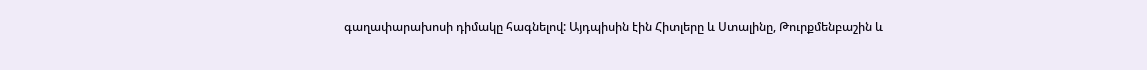գաղափարախոսի դիմակը հագնելով: Այդպիսին էին Հիտլերը և Ստալինը, Թուրքմենբաշին և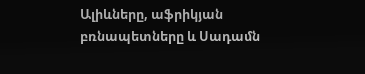Ալիևները, աֆրիկյան բռնապետները և Սադամն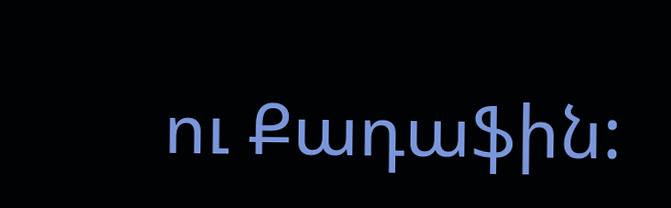ու Քադաֆին: